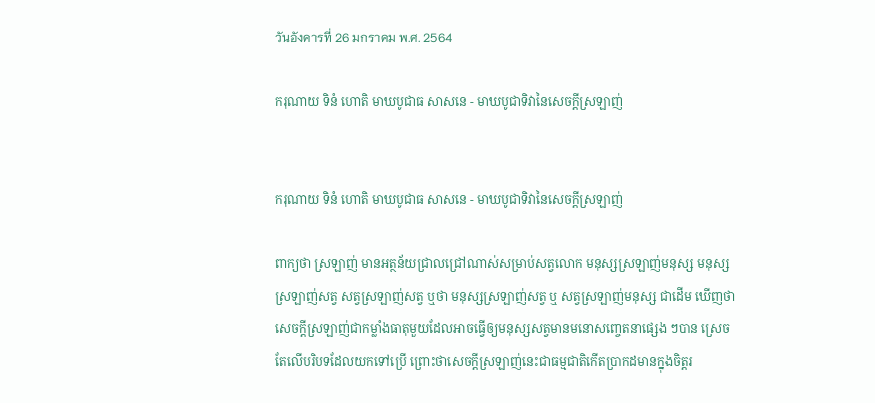วันอังคารที่ 26 มกราคม พ.ศ. 2564

ករុណាយ ទិនំ ហោតិ មាឃបូជាធ សាសនេ - មាឃបូជាទិវានៃសេចក្ដីស្រឡាញ់


ករុណាយ ទិនំ ហោតិ មាឃបូជាធ សាសនេ - មាឃបូជាទិវានៃសេចក្ដីស្រឡាញ់

ពាក្យថា ស្រឡាញ់ មានអត្ថន័យជ្រាលជ្រៅណាស់សម្រាប់សត្វលោក មនុស្សស្រឡាញ់មនុស្ស មនុស្សស្រឡាញ់សត្វ សត្វស្រឡាញ់សត្វ ឬថា មនុស្សស្រឡាញ់សត្វ ឬ សត្វស្រឡាញ់មនុស្ស ជាដើម ឃើញថា សេចក្តីស្រឡាញ់ជាកម្លាំងធាតុមួយដែលអាចធ្វើឲ្យមនុស្សសត្វមានមនោសញ្ចេតនាផ្សេង ៗបាន ស្រេចតែលើបរិបទដែលយកទៅប្រើ ព្រោះថាសេចក្តីស្រឡាញ់នេះជាធម្មជាតិកើតប្រាកដមានក្នុងចិត្តរ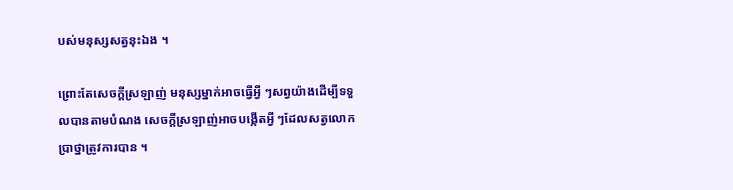បស់មនុស្សសត្វនុះឯង ។

ព្រោះតែសេចក្តីស្រឡាញ់ មនុស្សម្នាក់អាចធ្វើអ្វី ៗសព្វយ៉ាងដើម្បីទទួលបានតាមបំណង សេចក្តីស្រឡាញ់អាចបង្កើតអ្វី ៗដែលសត្វលោកប្រាថ្នាត្រូវការបាន ។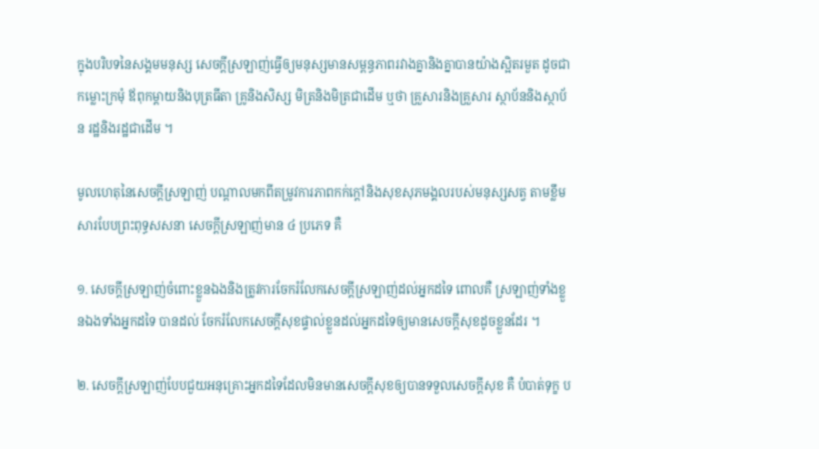ក្នុងបរិបទនៃសង្គមមនុស្ស សេចក្តីស្រឡាញ់ធ្វើឲ្យមនុស្សមានសម្ពន្ធភាពរវាងគ្នានិងគ្នាបានយ៉ាងស្អិតរមួត ដូចជា កម្លោះក្រមុំ ឪពុកម្តាយនិងបុត្រធីតា គ្រូនិងសិស្ស មិត្រនិងមិត្រជាដើម ឬថា គ្រួសារនិងគ្រួសារ ស្ថាប័ននិងស្ថាប័ន រដ្ឋនិងរដ្ឋជាដើម ។

មូលហេតុនៃសេចក្ដីស្រឡាញ់ បណ្តាលមកពីតម្រូវការភាពកក់ក្តៅនិងសុខសុភមង្គលរបស់មនុស្សសត្វ តាមខ្លឹមសារបែបព្រះពុទ្ធសសនា សេចក្តីស្រឡាញ់មាន ៤ ប្រភេទ គឺ

១. សេចក្តីស្រឡាញ់ចំពោះខ្លួនឯងនិងត្រូវការចែករំលែកសេចក្តីស្រឡាញ់ដល់អ្នកដទៃ ពោលគឺ ស្រឡាញ់ទាំងខ្លួនឯងទាំងអ្នកដទៃ បានដល់ ចែករំលែកសេចក្តីសុខផ្ទាល់ខ្លួនដល់អ្នកដទៃឲ្យមានសេចក្តីសុខដូចខ្លួនដែរ ។

២. សេចក្តីស្រឡាញ់បែបជួយអនុគ្រោះអ្នកដទៃដែលមិនមានសេចក្តីសុខឲ្យបានទទួលសេចក្តីសុខ គឺ បំបាត់ទុក្ខ ប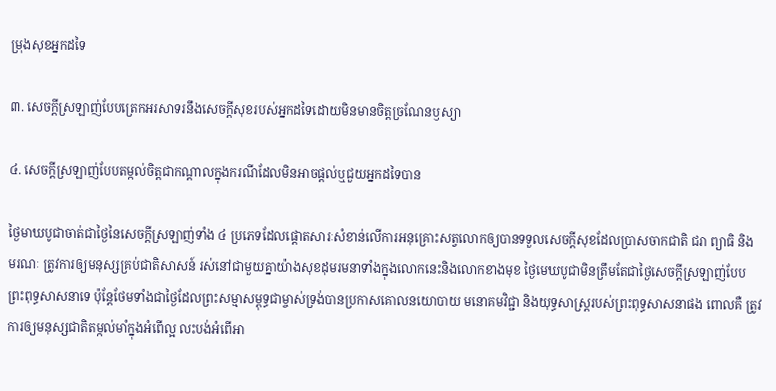ម្រុងសុខអ្នកដទៃ

៣. សេចក្តីស្រឡាញ់បែបត្រេកអរសាទរនឹងសេចក្តីសុខរបស់អ្នកដទៃដោយមិនមានចិត្តច្រណែនឫស្យា

៤. សេចក្តីស្រឡាញ់បែបតម្កល់ចិត្តជាកណ្តាលក្នុងករណីដែលមិនអាចផ្តល់ឬជួយអ្នកដទៃបាន

ថ្ងៃមាឃបូជាចាត់ជាថ្ងៃនៃសេចក្តីស្រឡាញ់ទាំង ៤ ប្រភេទដែលផ្តោតសារៈសំខាន់លើការអនុគ្រោះសត្វលោកឲ្យបានទទួលសេចក្តីសុខដែលប្រាសចាកជាតិ ជរា ព្យាធិ និង មរណៈ ត្រូវការឲ្យមនុស្សគ្រប់ជាតិសាសន៍ រស់នៅជាមួយគ្នាយ៉ាងសុខដុមរមនាទាំងក្នុងលោកនេះនិងលោកខាងមុខ ថ្ងៃមេឃបូជាមិនត្រឹមតែជាថ្ងៃសេចក្ដីស្រឡាញ់បែបព្រះពុទ្ធសាសនាទេ ប៉ុន្តែថែមទាំងជាថ្ងៃដែលព្រះសម្មាសម្ពុទ្ធជាម្ចាស់ទ្រង់បានប្រកាសគោលនយោបាយ មនោគមវិជ្ជា និងយុទ្ធសាស្ត្ររបស់ព្រះពុទ្ធសាសនាផង ពោលគឺ ត្រូវការឲ្យមនុស្សជាតិតម្កល់មាំក្នុងអំពើល្អ លះបង់អំពើអា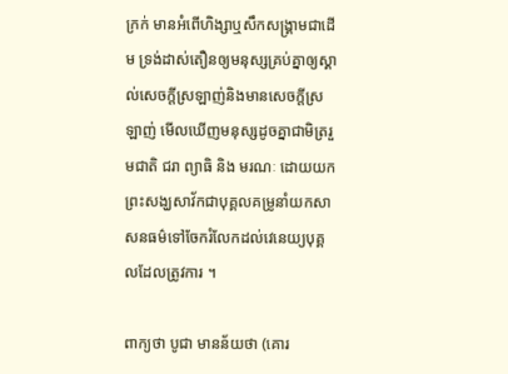ក្រក់ មានអំពើហិង្សាឬសឹកសង្រ្គាមជាដើម ទ្រង់ដាស់តឿនឲ្យមនុស្សគ្រប់គ្នាឲ្យស្គាល់សេចក្តីស្រឡាញ់និងមានសេចក្ដីស្រឡាញ់ មើលឃើញមនុស្សដូចគ្នាជាមិត្ររួមជាតិ ជរា ព្យាធិ និង មរណៈ ដោយយកព្រះសង្ឃសាវ័កជាបុគ្គលគម្រូនាំយកសាសនធម៌ទៅចែករំលែកដល់វេនេយ្យបុគ្គលដែលត្រូវការ ។

ពាក្យថា បូជា មានន័យថា (គោរ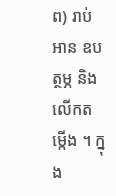ព) រាប់អាន ឧបត្ថម្ភ និង លើកតម្កើង ។ ក្នុង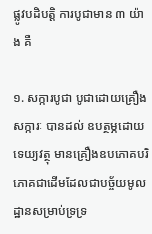ផ្លូវបដិបត្តិ ការបូជាមាន ៣ យ៉ាង គឺ

១. សក្ការបូជា បូជាដោយគ្រឿងសក្ការៈ បានដល់ ឧបត្ថម្ភដោយទេយ្យវត្ថុ មានគ្រឿងឧបភោគបរិភោគជាដើមដែលជាបច្ច័យមូលដ្ឋានសម្រាប់ទ្រទ្រ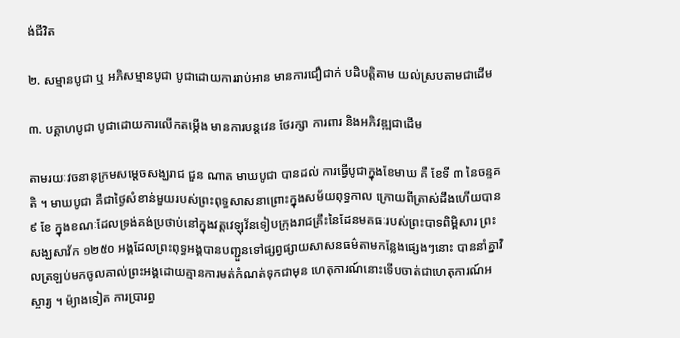ង់ជីវិត

២. សម្មានបូជា ឬ អភិសម្មានបូជា បូជាដោយការរាប់អាន មានការជឿជាក់ បដិបត្តិតាម យល់ស្របតាមជាដើម

៣. បគ្គាហបូជា បូជាដោយការលើកតម្កើង មានការបន្តវេន ថែរក្សា ការពារ និងអភិវឌ្ឍជាដើម

តាមរយៈវចនានុក្រមសម្តេចសង្ឃរាជ ជួន ណាត មាឃបូជា បានដល់ ការធ្វើបូជាក្នុងខែមាឃ គឺ ខែទី ៣ នៃចន្ទគតិ ។ មាឃបូជា គឺជាថ្ងៃសំខាន់មួយរបស់ព្រះពុទ្ធសាសនាព្រោះក្នុងសម័យពុទ្ធកាល ក្រោយពីត្រាស់ដឹងហើយបាន ៩ ខែ ក្នុងខណៈដែលទ្រង់គង់ប្រថាប់នៅក្នុងវត្តវេឡុវ័នទៀបក្រុងរាជគ្រឹះនៃដែនមគធៈរបស់ព្រះបាទពិម្ពិសារ ព្រះសង្ឃសាវ័ក ១២៥០ អង្គដែលព្រះពុទ្ធអង្គបានបញ្ជួនទៅផ្សព្វផ្សាយសាសនធម៌តាមកន្លែងផ្សេងៗនោះ បាននាំគ្នាវិលត្រឡប់មកចូលគាល់ព្រះអង្គដោយគ្មានការមត់កំណត់ទុកជាមុន ហេតុការណ៍នោះទើបចាត់ជាហេតុការណ៍អស្ចារ្យ ។ ម៉្យាងទៀត ការប្រារព្ធ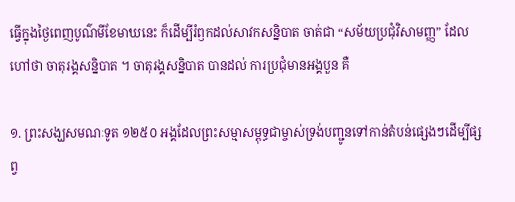ធ្វើក្នុងថ្ងៃពេញបូណ៌មីខែមាឃនេះ ក៏ដើម្បីរំឭកដល់សាវកសន្និបាត ចាត់ជា “សម័យប្រជុំវិសាមញ្ញ” ដែលហៅថា ចាតុរង្គសន្និបាត ។ ចាតុរង្គសន្និបាត បានដល់ ការប្រជុំមានអង្គបួន គឺ

១. ព្រះសង្ឃសមណៈទូត ១២៥០ អង្គដែលព្រះសម្មាសម្ពុទ្ធជាម្ចាស់ទ្រង់បញ្ជូនទៅកាន់តំបន់ផ្សេងៗដើម្បីផ្សព្វ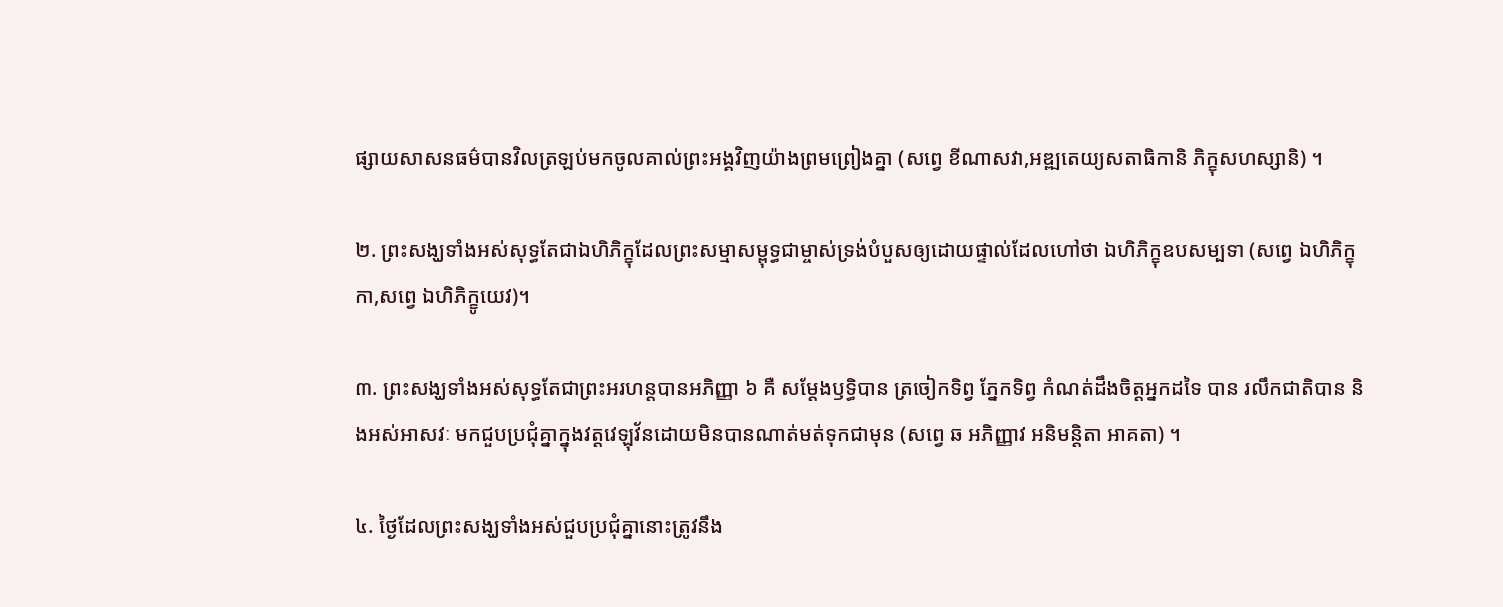ផ្សាយសាសនធម៌បានវិលត្រឡប់មកចូលគាល់ព្រះអង្គវិញយ៉ាងព្រមព្រៀងគ្នា (សព្វេ ខីណាសវា,អឌ្ឍតេយ្យសតាធិកានិ ភិក្ខុសហស្សានិ) ។

២. ព្រះសង្ឃទាំងអស់សុទ្ធតែជាឯហិភិក្ខុដែលព្រះសម្មាសម្ពុទ្ធជាម្ចាស់ទ្រង់បំបួសឲ្យដោយផ្ទាល់ដែលហៅថា ឯហិភិក្ខុឧបសម្បទា (សព្វេ ឯហិភិក្ខុកា,សព្វេ ឯហិភិក្ខូយេវ)។

៣. ព្រះសង្ឃទាំងអស់សុទ្ធតែជាព្រះអរហន្តបានអភិញ្ញា ៦ គឺ សម្តែងឫទ្ធិបាន ត្រចៀកទិព្វ ភ្នែកទិព្វ កំណត់ដឹងចិត្តអ្នកដទៃ បាន រលឹកជាតិបាន និងអស់អាសវៈ មកជួបប្រជុំគ្នាក្នុងវត្តវេឡុវ័នដោយមិនបានណាត់មត់ទុកជាមុន (សព្វេ ឆ អភិញ្ញាវ អនិមន្តិតា អាគតា) ។

៤. ថ្ងៃដែលព្រះសង្ឃទាំងអស់ជួបប្រជុំគ្នានោះត្រូវនឹង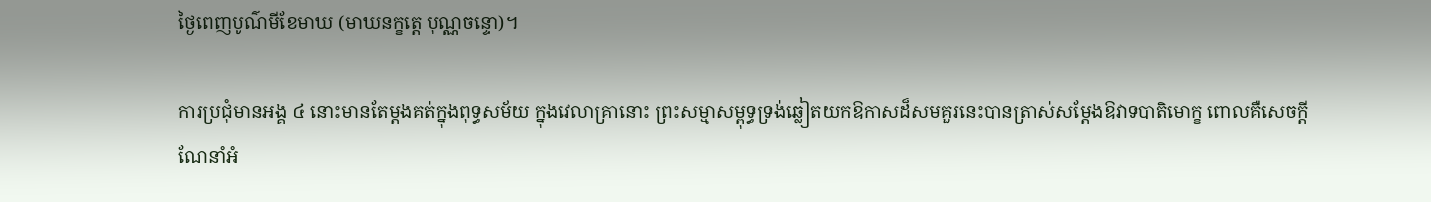ថ្ងៃពេញបូណ៌មីខែមាឃ (មាឃនក្ខត្តេ បុណ្ណចន្ទោ)។

ការប្រជុំមានអង្គ ៤ នោះមានតែម្ដងគត់ក្នុងពុទ្ធសម័យ ក្នុងវេលាគ្រានោះ ព្រះសម្មាសម្ពុទ្ធទ្រង់ឆ្លៀតយកឱកាសដ៏សមគួរនេះបានត្រាស់សម្ដែងឱវាទបាតិមោក្ខ ពោលគឺសេចក្ដីណែនាំអំ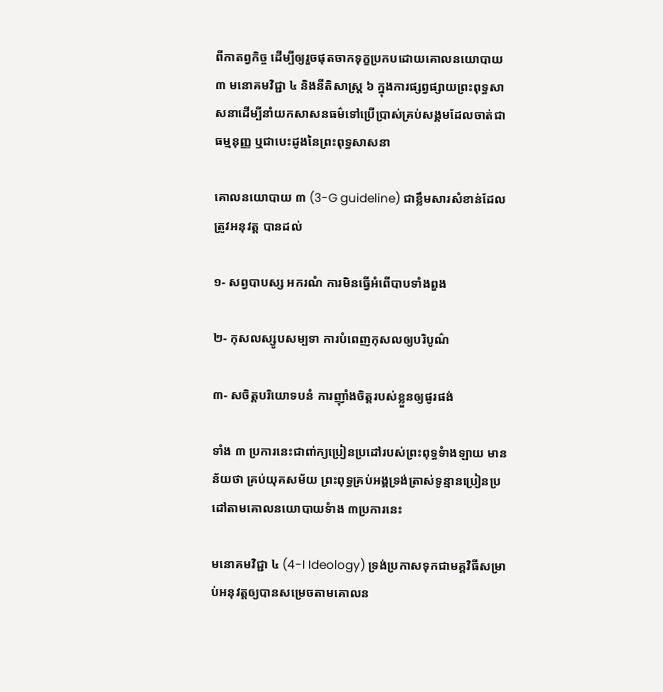ពីកាតព្វកិច្ច ដើម្បីឲ្យរួចផុតចាកទុក្ខប្រកបដោយគោលនយោបាយ ៣ មនោគមវិជ្ជា ៤ និងនីតិសាស្ត្រ ៦ ក្នុងការផ្សព្វផ្សាយព្រះពុទ្ធសាសនាដើម្បីនាំយកសាសនធម៌ទៅប្រើបា្រស់គ្រប់សង្គមដែលចាត់ជាធម្មនុញ្ញ ឬជាបេះដូងនៃព្រះពុទ្ធសាសនា

គោលនយោបាយ ៣ (3-G guideline) ជាខ្លឹមសារសំខាន់ដែលត្រូវអនុវត្ត បានដល់

១- សព្វបាបស្ស អករណំ ការមិនធ្វើអំពើបាបទាំងពួង

២- កុសលស្សូបសម្បទា ការបំពេញកុសលឲ្យបរិបូណ៌

៣- សចិត្តបរិយោទបនំ ការញ៉ាំងចិត្តរបស់ខ្លួនឲ្យផូរផង់

ទាំង ៣ ប្រការនេះជាពា់ក្យប្រៀនប្រដៅរបស់ព្រះពុទ្ធទំាងឡាយ មានន័យថា គ្រប់យុគសម័យ ព្រះពុទ្ធគ្រប់អង្គទ្រង់ត្រាស់ទូន្មានប្រៀនប្រដៅតាមគោលនយោបាយទំាង ៣ប្រការនេះ

មនោគមវិជ្ជា ៤ (4-I Ideology) ទ្រង់ប្រកាសទុកជាមគ្គវិធីសម្រាប់អនុវត្តឲ្យបានសម្រេចតាមគោលន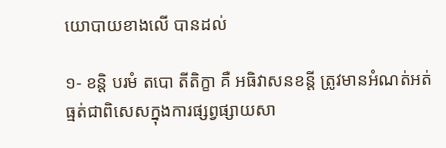យោបាយខាងលើ បានដល់

១- ខន្តិ បរមំ តបោ តីតិក្ខា គឺ អធិវាសនខន្តី ត្រូវមានអំណត់អត់ធ្មត់ជាពិសេសក្នុងការផ្សព្វផ្សាយសា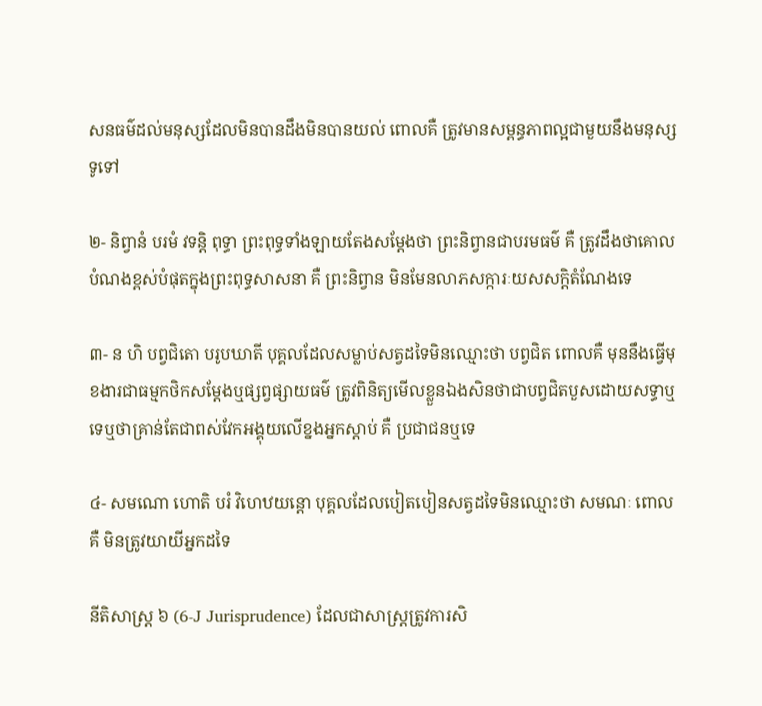សនធម៌ដល់មនុស្សដែលមិនបានដឹងមិនបានយល់ ពោលគឺ ត្រូវមានសម្ពន្ធភាពល្អជាមួយនឹងមនុស្សទូទៅ

២- និព្វានំ បរមំ វទន្តិ ពុទ្ធា ព្រះពុទ្ធទាំងឡាយតែងសម្ដែងថា ព្រះនិព្វានជាបរមធម៌ គឺ ត្រូវដឹងថាគោលបំណងខ្ពស់បំផុតក្នុងព្រះពុទ្ធសាសនា គឺ ព្រះនិព្វាន មិនមែនលាភសក្ការៈយសសក្ដិតំណែងទេ

៣- ន ហិ បព្វជិតោ បរូបឃាតី បុគ្គលដែលសម្លាប់សត្វដទៃមិនឈ្មោះថា បព្វជិត ពោលគឺ មុននឹងធ្វើមុខងារជាធម្មកថិកសម្ដែងឬផ្សព្វផ្សាយធម៌ ត្រូវពិនិត្យមើលខ្លួនឯងសិនថាជាបព្វជិតបួសដោយសទ្ធាឬទេឬថាគ្រាន់តែជាពស់វែកអង្គុយលើខ្នងអ្នកស្តាប់ គឺ ប្រជាជនឬទេ

៤- សមណោ ហោតិ បរំ វិហេឋយន្តោ បុគ្គលដែលបៀតបៀនសត្វដទៃមិនឈ្មោះថា សមណៈ ពោលគឺ មិនត្រូវយាយីអ្នកដទៃ

នីតិសាស្រ្ត ៦ (6-J Jurisprudence) ដែលជាសាស្រ្តត្រូវការសិ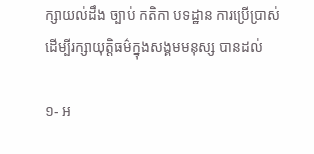ក្សាយល់ដឹង ច្បាប់ កតិកា បទដ្ឋាន ការប្រើប្រាស់ដើម្បីរក្សាយុត្តិធម៌ក្នុងសង្គមមនុស្ស បានដល់

១- អ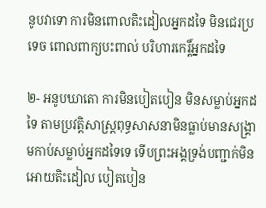នូបវាទោ ការមិនពោលតិះដៀលអ្នកដទៃ មិនជេរប្រទេច ពោលពាក្យបះពាល់ បរិហារកេរ្ដិ៍អ្នកដទៃ

២- អនូបឃាតោ ការមិនបៀតបៀន មិនសម្លាប់អ្នកដទៃ តាមប្រវត្តិសាស្ដ្រពុទ្ធសាសនាមិនធ្លាប់មានសង្គ្រាមកាប់សម្លាប់អ្នកដទៃទេ ទើបព្រះអង្គទ្រង់បញ្ជាក់មិនអោយតិះដៀល បៀតបៀន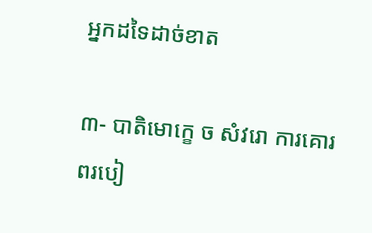អ្នកដទៃដាច់ខាត

៣- បាតិមោក្ខេ ច សំវរោ ការគោរពរបៀ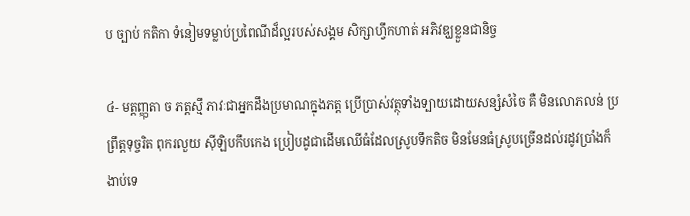ប ច្បាប់ កតិកា ទំនៀមទម្លាប់ប្រពៃណីដ៏ល្អរបស់សង្គម សិក្សាហ្វឹកហាត់ អភិវឌ្ឃខ្លួនជានិច្ច

៤- មត្តញ្ញុតា ច ភត្តស្មឹ ភាវៈជាអ្នកដឹងប្រមាណក្នុងភត្ត ប្រើប្រាស់វត្ថុទាំងទ្បាយដោយសន្សំសំចៃ គឺ មិនលោភលន់ ប្រព្រឹត្តទុច្ចរិត ពុករលួយ ស៊ីឡិបកឹបកេង ប្រៀបដូជាដើមឈើធំដែលស្រូបទឹកតិច មិនមែនធំស្រូបច្រើនដល់រដូវប្រាំងក៏ងាប់ទេ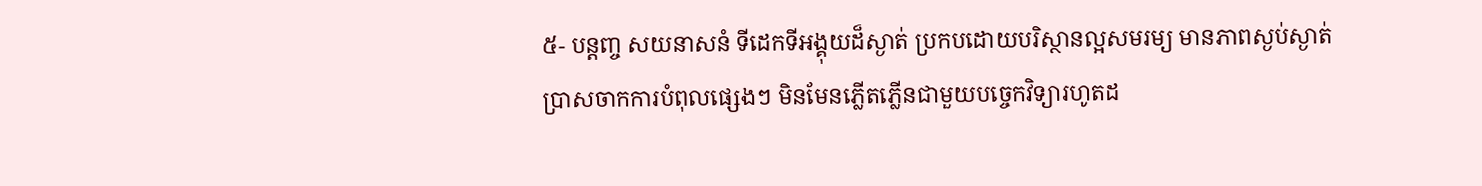៥- បន្តញ្ច សយនាសនំ ទីដេកទីអង្គុយដ៏ស្ងាត់ ប្រកបដោយបរិស្ថានល្អសមរម្យ មានភាពស្ងប់ស្ងាត់ ប្រាសចាកការបំពុលផ្សេងៗ មិនមែនភ្លើតភ្លើនជាមួយបច្ចេកវិទ្យារហូតដ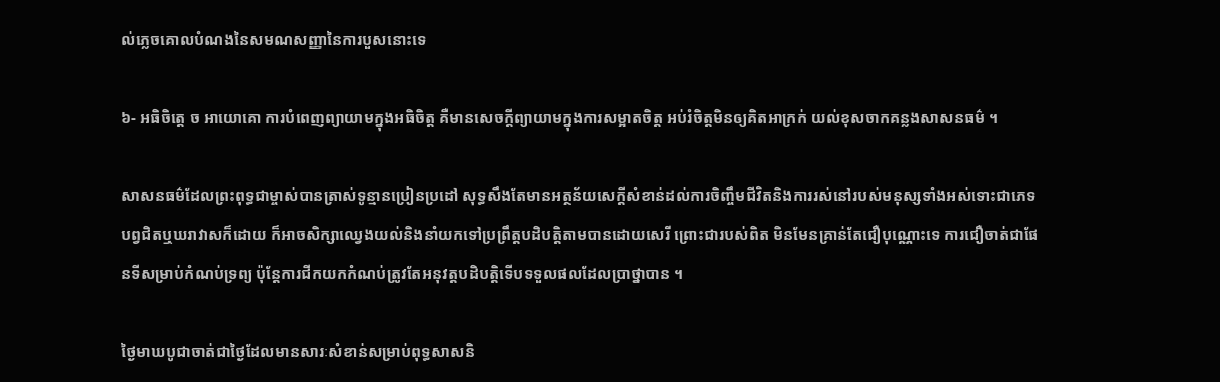ល់ភ្លេចគោលបំណងនៃសមណសញ្ញានៃការបួសនោះទេ

៦- អធិចិត្តេ ច អាយោគោ ការបំពេញព្យាយាមក្នុងអធិចិត្ត គឺមានសេចក្តីព្យាយាមក្នុងការសម្អាតចិត្ត អប់រំចិត្តមិនឲ្យគិតអាក្រក់ យល់ខុសចាកគន្លងសាសនធម៌ ។

សាសនធម៌ដែលព្រះពុទ្ធជាម្ចាស់បានត្រាស់ទូន្មានប្រៀនប្រដៅ សុទ្ធសឹងតែមានអត្ថន័យសេក្ដីសំខាន់ដល់ការចិញ្ចឹមជីវិតនិងការរស់នៅរបស់មនុស្សទាំងអស់ទោះជាភេទបព្វជិតឬឃរាវាសក៏ដោយ ក៏អាចសិក្សាឈ្វេងយល់និងនាំយកទៅប្រព្រឹត្តបដិបត្តិតាមបានដោយសេរី ព្រោះជារបស់ពិត មិនមែនគ្រាន់តែជឿបុណ្ណោះទេ ការជឿចាត់ជាផែនទីសម្រាប់កំណប់ទ្រព្យ ប៉ុន្តែការជីកយកកំណប់ត្រូវតែអនុវត្តបដិបត្តិទើបទទួលផលដែលប្រាថ្នាបាន ។

ថ្ងៃមាឃបូជាចាត់ជាថ្ងៃដែលមានសារៈសំខាន់សម្រាប់ពុទ្ធសាសនិ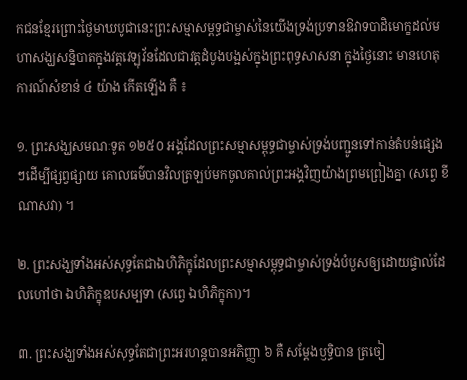កជនខ្មែរព្រោះថ្ងៃមាឃបូជានេះព្រះសម្មាសម្ពទ្ធជាម្ចាស់នៃយើងទ្រង់ប្រទានឱវាទបាដិមោក្ខដល់មហាសង្ឃសន្និបាតក្នុងវត្តវេឡុវ័នដែលជាវត្តដំបូងបង្អស់ក្នុងព្រះពុទ្ធសាសនា ក្នុងថ្ងៃនោះ មានហេតុការណ៍សំខាន់ ៤ យ៉ាង កើតឡើង គឺ ៖

១. ព្រះសង្ឃសមណៈទូត ១២៥០ អង្គដែលព្រះសម្មាសម្ពុទ្ធជាម្ចាស់ទ្រង់បញ្ជូនទៅកាន់តំបន់ផ្សេងៗដើម្បីផ្សព្វផ្សាយ គោលធម៌បានវិលត្រឡប់មកចូលគាល់ព្រះអង្គវិញយ៉ាងព្រមព្រៀងគ្នា (សព្វេ ខីណាសវា) ។

២. ព្រះសង្ឃទាំងអស់សុទ្ធតែជាឯហិភិក្ខុដែលព្រះសម្មាសម្ពុទ្ធជាម្ចាស់ទ្រង់បំបួសឲ្យដោយផ្ទាល់ដែលហៅថា ឯហិភិក្ខុឧបសម្បទា (សព្វេ ឯហិភិក្ខុកា)។

៣. ព្រះសង្ឃទាំងអស់សុទ្ធតែជាព្រះអរហន្តបានអភិញ្ញា ៦ គឺ សម្តែងឫទ្ធិបាន ត្រចៀ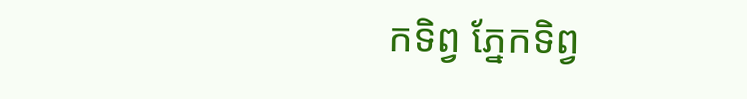កទិព្វ ភ្នែកទិព្វ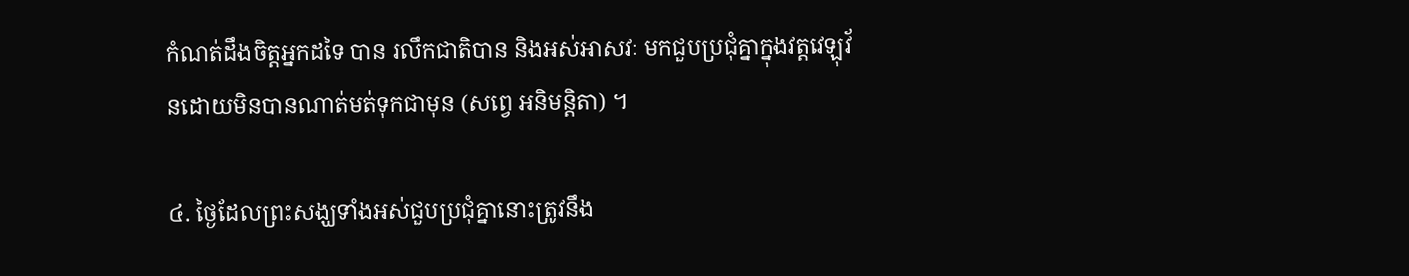កំណត់ដឹងចិត្តអ្នកដទៃ បាន រលឹកជាតិបាន និងអស់អាសវៈ មកជួបប្រជុំគ្នាក្នុងវត្តវេឡុវ័នដោយមិនបានណាត់មត់ទុកជាមុន (សព្វេ អនិមន្តិតា) ។

៤. ថ្ងៃដែលព្រះសង្ឃទាំងអស់ជួបប្រជុំគ្នានោះត្រូវនឹង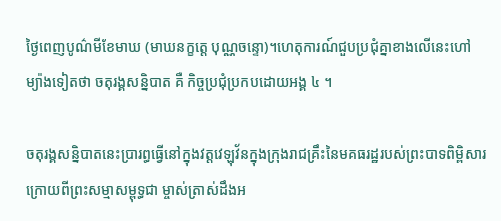ថ្ងៃពេញបូណ៌មីខែមាឃ (មាឃនក្ខត្តេ បុណ្ណចន្ទោ)។ហេតុការណ៍ជួបប្រជុំគ្នាខាងលើនេះហៅម្យ៉ាងទៀតថា ចតុរង្គសន្និបាត គឺ កិច្ចប្រជុំប្រកបដោយអង្គ ៤ ។

ចតុរង្គសន្និបាតនេះប្រារព្ធធ្វើនៅក្នុងវត្តវេឡុវ័នក្នុងក្រុងរាជគ្រឹះនៃមគធរដ្ឋរបស់ព្រះបាទពិម្ពិសារ ក្រោយពីព្រះសម្មាសម្ពុទ្ធជា ម្ចាស់ត្រាស់ដឹងអ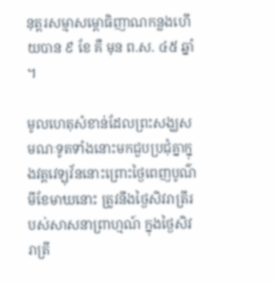នុត្តរសម្មាសម្ពោធិញាណកន្លងហើយបាន ៩ ខែ គឺ មុន ព.ស. ៤៥ ឆ្នាំ ។

មូលហេតុសំខាន់ដែលព្រះសង្ឃសមណៈទូតទាំងនោះមកជួបប្រជុំគ្នាក្នុងវត្តវេឡុវ័ននោះព្រោះថ្ងៃពេញបូណ៌មីខែមាឃនោះ ត្រូវនឹងថ្ងៃសិវរាត្រីរបស់សាសនាព្រាហ្មណ៍ ក្នុងថ្ងៃសិវរាត្រី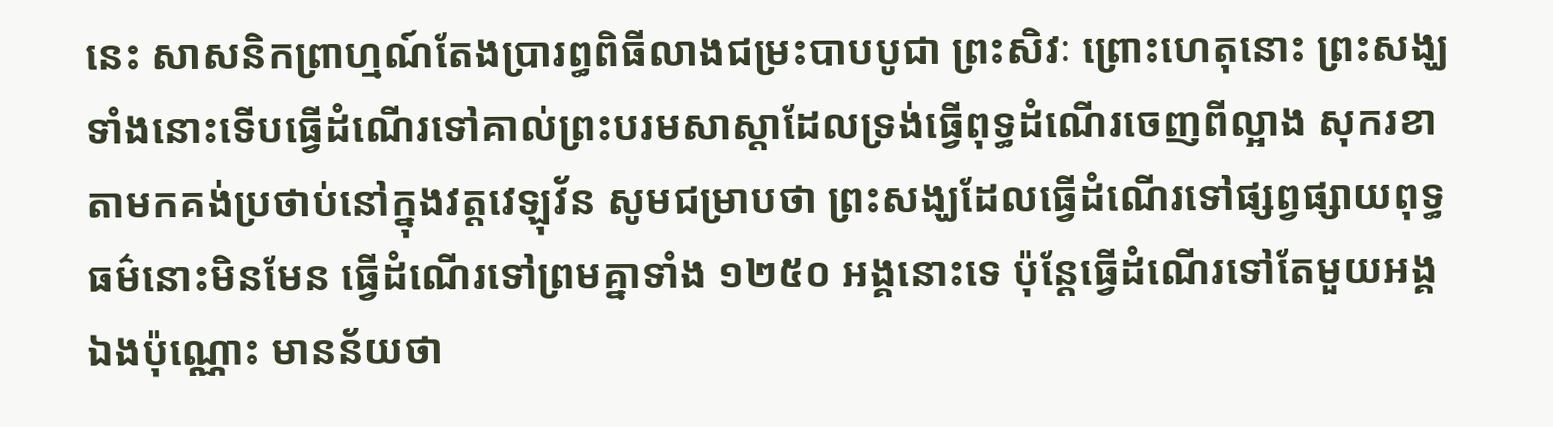នេះ សាសនិកព្រាហ្មណ៍តែងប្រារព្ធពិធីលាងជម្រះបាបបូជា ព្រះសិវៈ ព្រោះហេតុនោះ ព្រះសង្ឃទាំងនោះទើបធ្វើដំណើរទៅគាល់ព្រះបរមសាស្តាដែលទ្រង់ធ្វើពុទ្ធដំណើរចេញពីល្អាង សុករខាតាមកគង់ប្រថាប់នៅក្នុងវត្តវេឡុវ័ន សូមជម្រាបថា ព្រះសង្ឃដែលធ្វើដំណើរទៅផ្សព្វផ្សាយពុទ្ធធម៌នោះមិនមែន ធ្វើដំណើរទៅព្រមគ្នាទាំង ១២៥០ អង្គនោះទេ ប៉ុន្តែធ្វើដំណើរទៅតែមួយអង្គឯងប៉ុណ្ណោះ មានន័យថា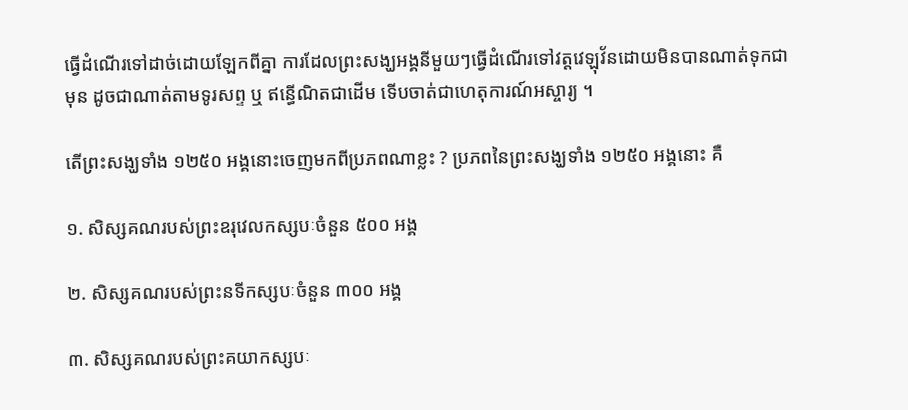ធ្វើដំណើរទៅដាច់ដោយឡែកពីគ្នា ការដែលព្រះសង្ឃអង្គនីមួយៗធ្វើដំណើរទៅវត្តវេឡុវ័នដោយមិនបានណាត់ទុកជាមុន ដូចជាណាត់តាមទូរសព្ទ ឬ ឥន្ធើណិតជាដើម ទើបចាត់ជាហេតុការណ៍អស្ចារ្យ ។

តើព្រះសង្ឃទាំង ១២៥០ អង្គនោះចេញមកពីប្រភពណាខ្លះ ? ប្រភពនៃព្រះសង្ឃទាំង ១២៥០ អង្គនោះ គឺ

១. សិស្សគណរបស់ព្រះឧរុវេលកស្សបៈចំនួន ៥០០ អង្គ

២. សិស្សគណរបស់ព្រះនទីកស្សបៈចំនួន ៣០០ អង្គ

៣. សិស្សគណរបស់ព្រះគយាកស្សបៈ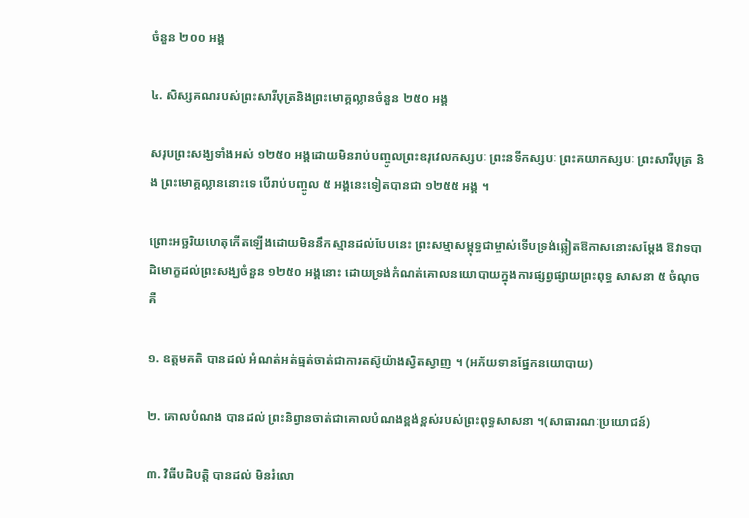ចំនួន ២០០ អង្គ

៤. សិស្សគណរបស់ព្រះសារីបុត្រនិងព្រះមោគ្គល្លានចំនួន ២៥០ អង្គ

សរុបព្រះសង្ឃទាំងអស់ ១២៥០ អង្គដោយមិនរាប់បញ្ចូលព្រះឧរុវេលកស្សបៈ ព្រះនទីកស្សបៈ ព្រះគយាកស្សបៈ ព្រះសារីបុត្រ និង ព្រះមោគ្គល្លាននោះទេ បើរាប់បញ្ចូល ៥ អង្គនេះទៀតបានជា ១២៥៥ អង្គ ។

ព្រោះអច្ឆរិយហេតុកើតឡើងដោយមិននឹកស្មានដល់បែបនេះ ព្រះសម្មាសម្ពុទ្ធជាម្ចាស់ទើបទ្រង់ឆ្លៀតឱកាសនោះសម្តែង ឱវាទបាដិមោក្ខដល់ព្រះសង្ឃចំនួន ១២៥០ អង្គនោះ ដោយទ្រង់កំណត់គោលនយោបាយក្នុងការផ្សព្វផ្សាយព្រះពុទ្ធ សាសនា ៥ ចំណុច គឺ

១. ឧត្តមគតិ បានដល់ អំណត់អត់ធ្មត់ចាត់ជាការតស៊ូយ៉ាងសិ្វតស្វាញ ។ (អភ័យទានផ្នែកនយោបាយ)

២. គោលបំណង បានដល់ ព្រះនិព្វានចាត់ជាគោលបំណងខ្ពង់ខ្ពស់របស់ព្រះពុទ្ធសាសនា ។(សាធារណៈប្រយោជន៍)

៣. វិធីបដិបត្តិ បានដល់ មិនរំលោ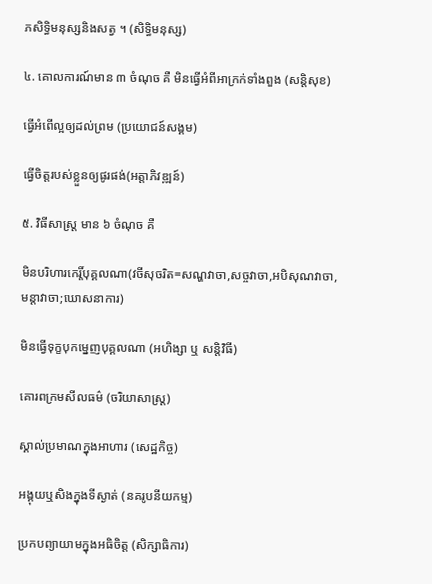ភសិទ្ធិមនុស្សនិងសត្វ ។ (សិទ្ធិមនុស្ស)

៤. គោលការណ៍មាន ៣ ចំណុច គឺ មិនធ្វើអំពីអាក្រក់ទាំងពួង (សន្តិសុខ)

ធ្វើអំពើល្អឲ្យដល់ព្រម (ប្រយោជន៍សង្គម)

ធ្វើចិត្តរបស់ខ្លួនឲ្យផូរផង់(អត្តាភិវឌ្ឍន៍)

៥. វិធីសាស្ត្រ មាន ៦ ចំណុច គឺ

មិនបរិហារកេរ្តិ៍បុគ្គលណា(វចីសុចរិត=សណ្ហវាចា,សច្ចវាចា,អបិសុណវាចា,មន្តាវាចា;ឃោសនាការ)

មិនធ្វើទុក្ខបុកម្នេញបុគ្គលណា (អហិង្សា ឬ សន្តិវិធី)

គោរពក្រមសីលធម៌ (ចរិយាសាស្ត្រ)

ស្គាល់ប្រមាណក្នុងអាហារ (សេដ្ឋកិច្ច)

អង្គុយឬសិងក្នុងទីស្ងាត់ (នគរូបនីយកម្ម)

ប្រកបព្យាយាមក្នុងអធិចិត្ត (សិក្សាធិការ)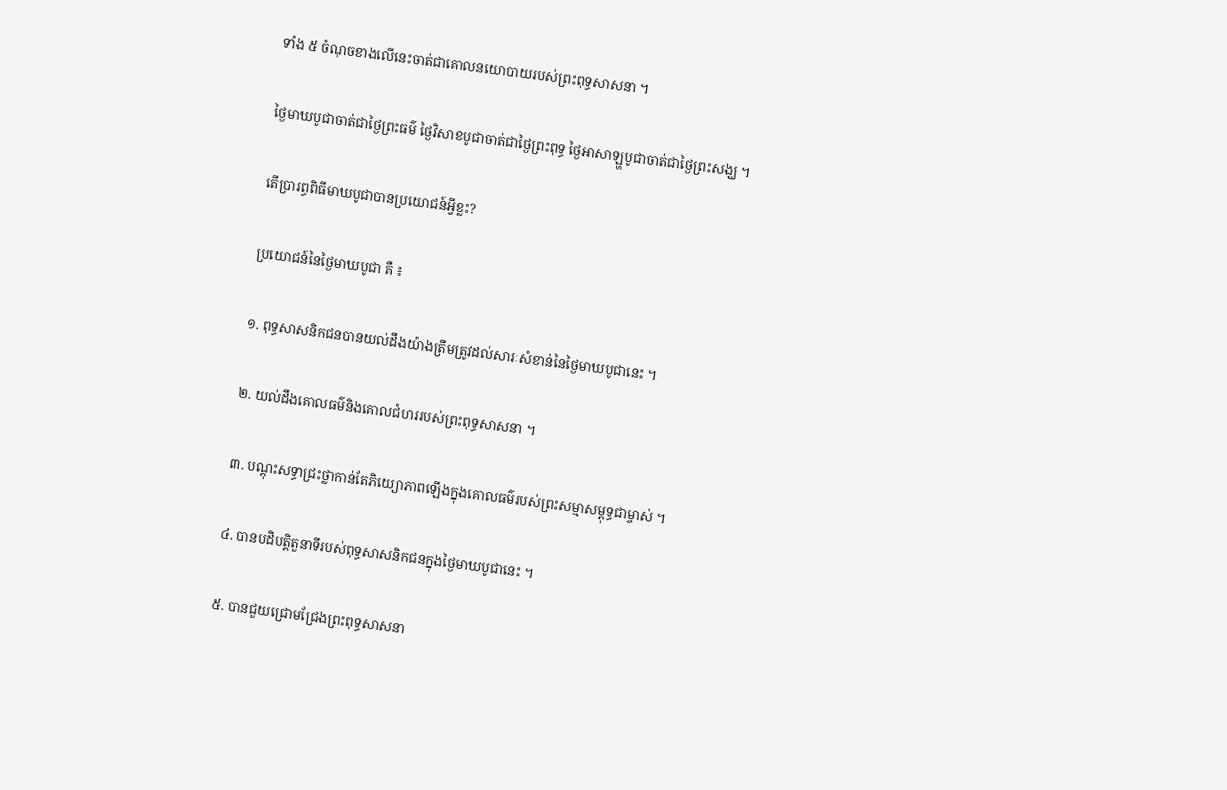ទាំង ៥ ចំណុចខាងលើនេះចាត់ជាគោលនយោបាយរបស់ព្រះពុទ្ធសាសនា ។

ថ្ងៃមាឃបូជាចាត់ជាថ្ងៃព្រះធម៌ ថ្ងៃវិសាខបូជាចាត់ជាថ្ងៃព្រះពុទ្ធ ថ្ងៃអាសាឡ្ហបូជាចាត់ជាថ្ងៃព្រះសង្ឃ ។

តើប្រារព្ធពិធីមាឃបូជាបានប្រយោជន៍អ្វីខ្លះ?

ប្រយោជន៍នៃថ្ងៃមាឃបូជា គឺ ៖

១. ពុទ្ធសាសនិកជនបានយល់ដឹងយ៉ាងត្រឹមត្រូវដល់សារៈសំខាន់នៃថ្ងៃមាឃបូជានេះ ។

២. យល់ដឹងគោលធម៌និងគោលជំហររបស់ព្រះពុទ្ធសាសនា ។

៣. បណ្តុះសទ្ធាជ្រះថ្លាកាន់តែភិយ្យោភាពឡើងក្នុងគោលធម៌របស់ព្រះសម្មាសម្ពុទ្ធជាម្ចាស់ ។

៤. បានបដិបត្តិតួនាទីរបស់ពុទ្ធសាសនិកជនក្នុងថ្ងៃមាឃបូជានេះ ។

៥. បានជួយជ្រោមជ្រែងព្រះពុទ្ធសាសនា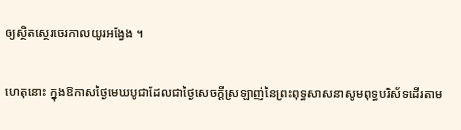ឲ្យស្ថិតស្ថេរចេរកាលយូរអង្វែង ។

ហេតុនោះ ក្នុងឱកាសថ្ងៃមេឃបូជាដែលជាថ្ងៃសេចក្ដីស្រឡាញ់នៃព្រះពុទ្ធសាសនាសូមពុទ្ធបរិស័ទដើរតាម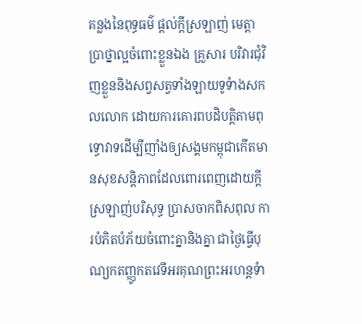គន្លងនៃពុទ្ធធម៌ ផ្ដល់ក្ដីស្រឡាញ់ មេត្តាប្រាថ្នាល្អចំពោះខ្លួនឯង គ្រួសារ បរិវារជុំវិញខ្លួននិងសព្វសត្វទាំងឡាយទូទំាងសកលលោក ដោយការគោរពបដិបត្តិតាមពុទ្ធោវាទដើម្បីញាំងឲ្យសង្គមកម្ពុជាកើតមានសុខសន្តិភាពដែលពោរពេញដោយក្ដីស្រឡាញ់បរិសុទ្ធ ប្រាសចាកពិសពុល ការបំភិតបំភ័យចំពោះគ្នានិងគ្នា ជាថ្ងៃធ្វើបុណ្យកតញ្ញូកតវេទីអរគុណព្រះអរហន្តទំា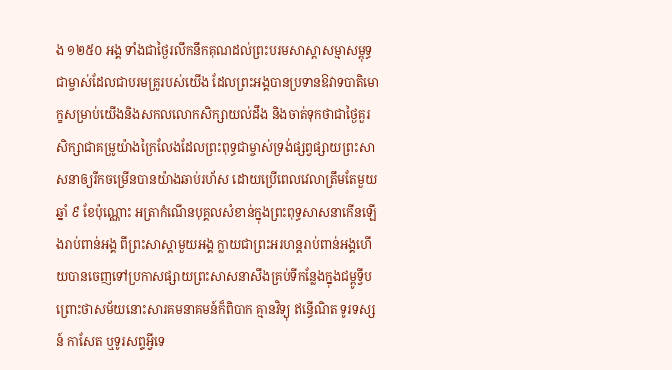ង ១២៥០ អង្គ ទាំងជាថ្ងៃរលឹកនឹកគុណដល់ព្រះបរមសាស្ដាសម្មាសម្ពុទ្ធជាម្ចាស់ដែលជាបរមគ្រូរបស់យើង ដែលព្រះអង្គបានប្រទានឱវាទបាតិមោក្ខសម្រាប់យើងនិងសកលលោកសិក្សាយល់ដឹង និងចាត់ទុកថាជាថ្ងៃគួរសិក្សាជាគម្រូយ៉ាងក្រៃលែងដែលព្រះពុទ្ធជាម្ចាស់ទ្រង់ផ្សព្វផ្សាយព្រះសាសនាឲ្យរីកចម្រើនបានយ៉ាងឆាប់រហ័ស ដោយប្រើពេលវេលាត្រឹមតែមួយឆ្នាំ ៩ ខែប៉ុណ្ណោះ អត្រាកំណើនបុគ្គលសំខាន់ក្នុងព្រះពុទ្ធសាសនាកើនឡើងរាប់ពាន់អង្គ ពីព្រះសាស្ដាមួយអង្គ ក្លាយជាព្រះអរហន្តរាប់ពាន់អង្គហើយបានចេញទៅប្រកាសផ្សាយព្រះសាសនាសឹងគ្រប់ទីកន្លែងក្នុងជម្ពូទ្វីប ព្រោះថាសម័យនោះសារគមនាគមន៍ក៏ពិបាក គ្មានវិទ្យុ ឥន្ធើណិត ទូរទស្សន៍ កាសែត ឬទូរសព្ទអ្វីទេ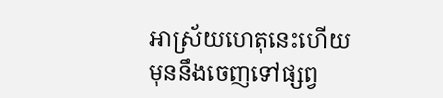អាស្រ័យហេតុនេះហើយ មុននឹងចេញទៅផ្សព្វ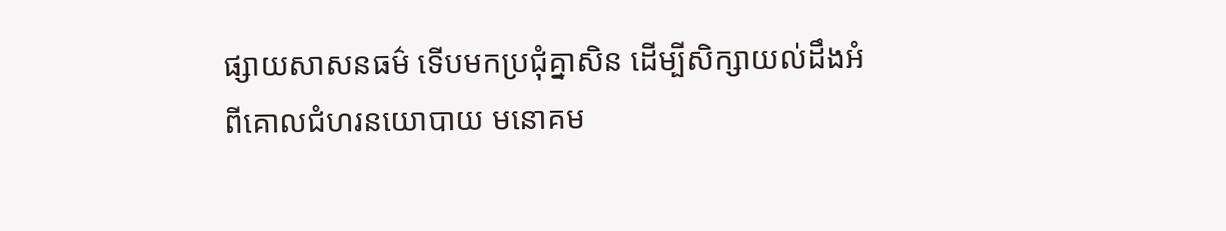ផ្សាយសាសនធម៌ ទើបមកប្រជុំគ្នាសិន ដើម្បីសិក្សាយល់ដឹងអំពីគោលជំហរនយោបាយ មនោគម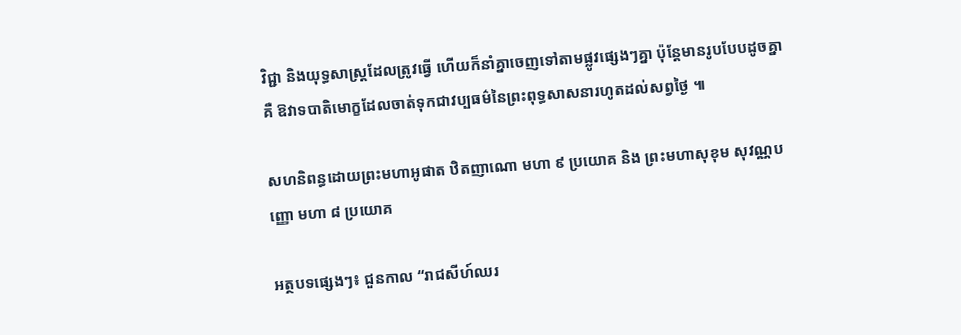វិជ្ជា និងយុទ្ធសាស្រ្តដែលត្រូវធ្វើ ហើយក៏នាំគ្នាចេញទៅតាមផ្លូវផ្សេងៗគ្នា ប៉ុន្តែមានរូបបែបដូចគ្នា គឺ ឱវាទបាតិមោក្ខដែលចាត់ទុកជាវប្បធម៌នៃព្រះពុទ្ធសាសនារហូតដល់សព្វថ្ងៃ ៕

សហនិពន្ធដោយព្រះមហាអូផាត ឋិតញាណោ មហា ៩ ប្រយោគ និង ព្រះមហាសុខុម សុវណ្ណបញ្ញោ មហា ៨ ប្រយោគ

អត្ថបទផ្សេងៗ៖ ជួនកាល “រាជសីហ៍ឈរ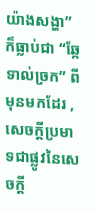យ៉ាងសង្ហា” ក៏ធ្លាប់ជា “ឆ្កែទាល់ច្រក” ពីមុនមកដែរ , សេចក្តីប្រមាទជាផ្លូវនៃសេចក្តី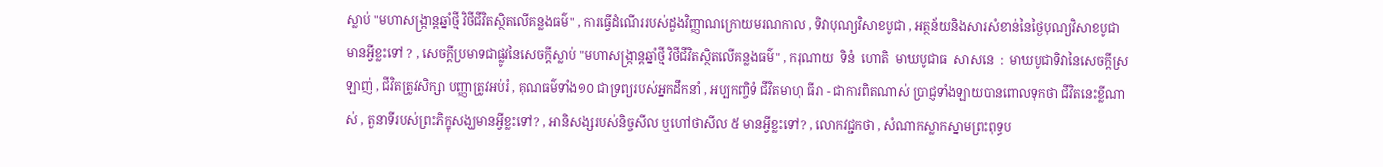ស្លាប់ "មហាសង្រ្កាន្តឆ្នាំថ្មី វិថីជីវិតស្ថិតលើគន្លងធម៌" , ការធ្វើដំណើររបស់ដួងវិញ្ញាណក្រោយមរណកាល , ទិវាបុណ្យវិសាខបូជា , អត្ថន័យនិងសារសំខាន់នៃថ្ងៃបុណ្យវិសាខបូជាមានអ្វីខ្លះទៅ ? , សេចក្តីប្រមាទជាផ្លូវនៃសេចក្តីស្លាប់ "មហាសង្រ្កាន្តឆ្នាំថ្មី វិថីជីវិតស្ថិតលើគន្លងធម៌" , ករុណាយ  ទិនំ  ហោតិ  មាឃបូជាធ  សាសនេ  :  មាឃបូជាទិវានៃសេចក្ដីស្រឡាញ់ , ជីវិតត្រូវសិក្សា បញ្ញាត្រូវអប់រំ , គុណធម៌ទាំង១០ ជាទ្រព្យរបស់អ្នកដឹកនាំ , អប្បកញ្ចិទំ ជីវិតមាហុ ធីរា - ជាការពិតណាស់ ប្រាជ្ញទាំងឡាយបានពោលទុកថា ជីវិតនេះខ្លីណាស់ , តួនាទីរបស់ព្រះភិក្ខុសង្ឃមានអ្វីខ្លះទៅ? , អានិសង្សរបស់និច្ចសីល ឬហៅថាសីល ៥ មានអ្វីខ្លះទៅ? , លោកវជ្ជកថា , សំណាកស្លាកស្នាមព្រះពុទ្ធប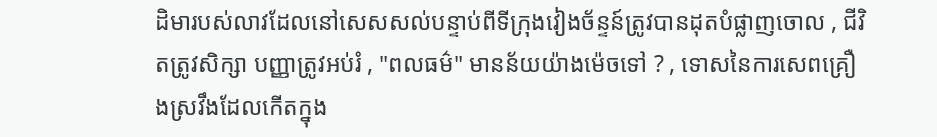ដិមារបស់លាវដែលនៅសេសសល់បន្ទាប់ពីទីក្រុងវៀងច័ន្ទន៍ត្រូវបានដុតបំផ្លាញចោល , ជីវិតត្រូវសិក្សា បញ្ញាត្រូវអប់រំ , "ពលធម៌" មានន័យយ៉ាងម៉េចទៅ ? , ទោសនៃការសេពគ្រឿងស្រវឹងដែលកើតក្នុង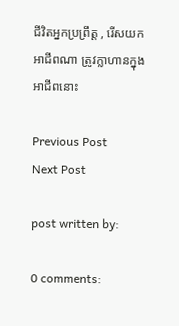ជីវិតអ្នកប្រព្រឹត្ត , រើសយកអាជីពណា ត្រូវក្លាហានក្នុងអាជីពនោះ

Previous Post
Next Post

post written by:

0 comments: